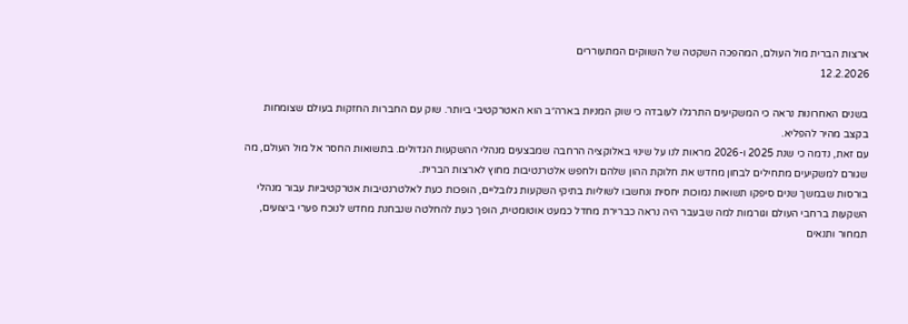ארצות הברית מול העולם, המהפכה השקטה של השווקים המתעוררים
12.2.2026

בשנים האחרונות נראה כי המשקיעים התרגלו לעובדה כי שוק המניות בארה״ב הוא האטרקטיבי ביותר. שוק עם החברות החזקות בעולם שצומחות בקצב מהיר להפליא.
עם זאת, נדמה כי שנת 2025 ו-2026 מראות לנו על שינוי באלוקציה הרחבה שמבצעים מנהלי ההשקעות הגדולים. בתשואות החסר אל מול העולם, מה שגורם למשקיעים מתחילים לבחון מחדש את חלוקת ההון שלהם ולחפש אלטרנטיבות מחוץ לארצות הברית.
בורסות שבמשך שנים סיפקו תשואות נמוכות יחסית ונחשבו לשוליות בתיקי השקעות גלובליים, הופכות כעת לאלטרנטיבות אטרקטיביות עבור מנהלי השקעות ברחבי העולם וגורמות למה שבעבר היה נראה כברירת מחדל כמעט אוטומטית, הופך כעת להחלטה שנבחנת מחדש לנוכח פערי ביצועים, תמחור ותנאים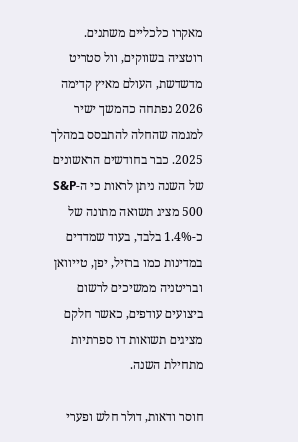מאקרו כלכליים משתנים.
רוטציה בשווקים, וול סטריט מדשדשת, העולם מאיץ קדימה
2026 נפתחה כהמשך ישיר למגמה שהחלה להתבסס במהלך 2025. כבר בחודשים הראשונים של השנה ניתן לראות כי ה-S&P 500 מציג תשואה מתונה של כ-1.4% בלבד, בעוד שמדדים במדינות כמו ברזיל, יפן, טייוואן ובריטניה ממשיכים לרשום ביצועים עודפים, כאשר חלקם מציגים תשואות דו ספרתיות מתחילת השנה.

חוסר ודאות, דולר חלש ופערי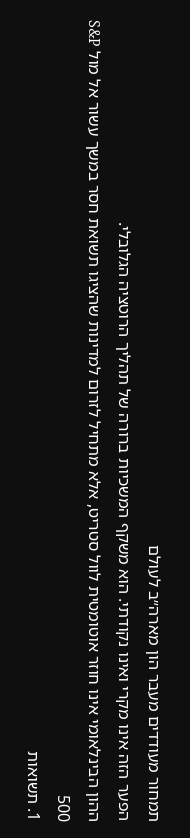תמחור מעודדים מעבר הון מארה״ב לעולם
הפער הזה אינו מקרי ואינו נקודתי. הוא משקף המשכיות ברורה של תהליך הרוטציה הגלובלי.
ההון הבינלאומי אינו חוזר אוטומטית לוול סטריט, אלא מתחיל לזרום למדינות שהציגו תשואת חסר במשך עשור אל מול S&P 500
1. תשואות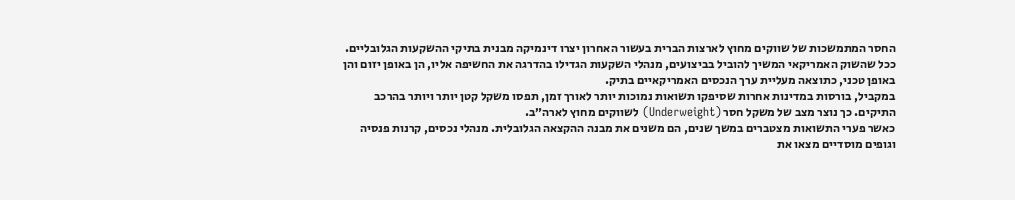החסר המתמשכות של שווקים מחוץ לארצות הברית בעשור האחרון יצרו דינמיקה מבנית בתיקי ההשקעות הגלובליים. ככל שהשוק האמריקאי המשיך להוביל בביצועים, מנהלי השקעות הגדילו בהדרגה את החשיפה אליו, הן באופן יזום והן באופן טכני, כתוצאה מעליית ערך הנכסים האמריקאיים בתיק.
במקביל, בורסות במדינות אחרות שסיפקו תשואות נמוכות יותר לאורך זמן, תפסו משקל קטן יותר ויותר בהרכב התיקים. כך נוצר מצב של משקל חסר (Underweight) לשווקים מחוץ לארה״ב.
כאשר פערי התשואות מצטברים במשך שנים, הם משנים את מבנה ההקצאה הגלובלית. מנהלי נכסים, קרנות פנסיה וגופים מוסדיים מצאו את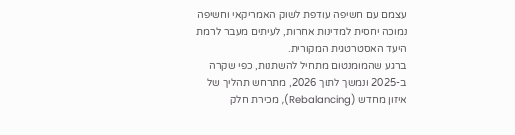עצמם עם חשיפה עודפת לשוק האמריקאי וחשיפה נמוכה יחסית למדינות אחרות, לעיתים מעבר לרמת היעד האסטרטגית המקורית.
ברגע שהמומנטום מתחיל להשתנות, כפי שקרה ב-2025 ונמשך לתוך 2026, מתרחש תהליך של איזון מחדש (Rebalancing), מכירת חלק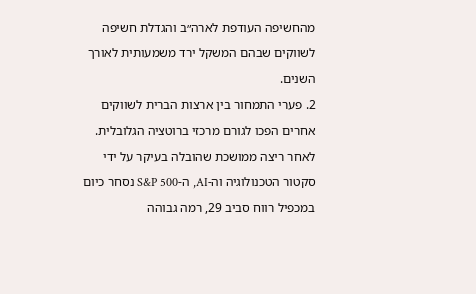מהחשיפה העודפת לארה״ב והגדלת חשיפה לשווקים שבהם המשקל ירד משמעותית לאורך השנים.
2. פערי התמחור בין ארצות הברית לשווקים אחרים הפכו לגורם מרכזי ברוטציה הגלובלית. לאחר ריצה ממושכת שהובלה בעיקר על ידי סקטור הטכנולוגיה וה-AI, ה-S&P 500 נסחר כיום במכפיל רווח סביב 29, רמה גבוהה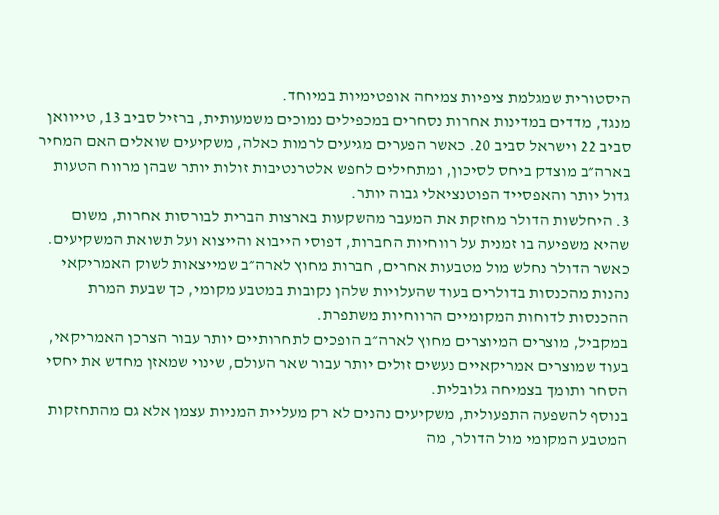היסטורית שמגלמת ציפיות צמיחה אופטימיות במיוחד.
מנגד, מדדים במדינות אחרות נסחרים במכפילים נמוכים משמעותית, ברזיל סביב 13, טייוואן סביב 22 וישראל סביב 20. כאשר הפערים מגיעים לרמות כאלה, משקיעים שואלים האם המחיר בארה״ב מוצדק ביחס לסיכון, ומתחילים לחפש אלטרנטיבות זולות יותר שבהן מרווח הטעות גדול יותר והאפסייד הפוטנציאלי גבוה יותר.
3. היחלשות הדולר מחזקת את המעבר מהשקעות בארצות הברית לבורסות אחרות, משום שהיא משפיעה בו זמנית על רווחיות החברות, דפוסי הייבוא והייצוא ועל תשואת המשקיעים.
כאשר הדולר נחלש מול מטבעות אחרים, חברות מחוץ לארה״ב שמייצאות לשוק האמריקאי נהנות מהכנסות בדולרים בעוד שהעלויות שלהן נקובות במטבע מקומי, כך שבעת המרת ההכנסות לדוחות המקומיים הרווחיות משתפרת.
במקביל, מוצרים המיוצרים מחוץ לארה״ב הופכים לתחרותיים יותר עבור הצרכן האמריקאי, בעוד שמוצרים אמריקאיים נעשים זולים יותר עבור שאר העולם, שינוי שמאזן מחדש את יחסי הסחר ותומך בצמיחה גלובלית.
בנוסף להשפעה התפעולית, משקיעים נהנים לא רק מעליית המניות עצמן אלא גם מהתחזקות המטבע המקומי מול הדולר, מה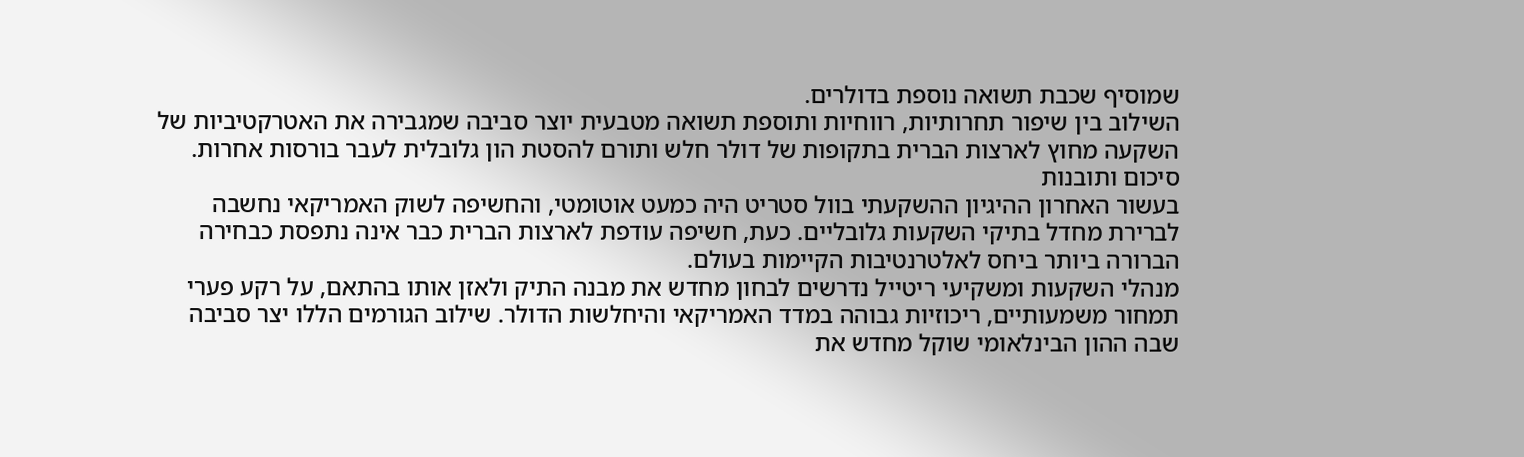שמוסיף שכבת תשואה נוספת בדולרים.
השילוב בין שיפור תחרותיות, רווחיות ותוספת תשואה מטבעית יוצר סביבה שמגבירה את האטרקטיביות של השקעה מחוץ לארצות הברית בתקופות של דולר חלש ותורם להסטת הון גלובלית לעבר בורסות אחרות.
סיכום ותובנות
בעשור האחרון ההיגיון ההשקעתי בוול סטריט היה כמעט אוטומטי, והחשיפה לשוק האמריקאי נחשבה לברירת מחדל בתיקי השקעות גלובליים. כעת, חשיפה עודפת לארצות הברית כבר אינה נתפסת כבחירה הברורה ביותר ביחס לאלטרנטיבות הקיימות בעולם.
מנהלי השקעות ומשקיעי ריטייל נדרשים לבחון מחדש את מבנה התיק ולאזן אותו בהתאם, על רקע פערי תמחור משמעותיים, ריכוזיות גבוהה במדד האמריקאי והיחלשות הדולר. שילוב הגורמים הללו יצר סביבה שבה ההון הבינלאומי שוקל מחדש את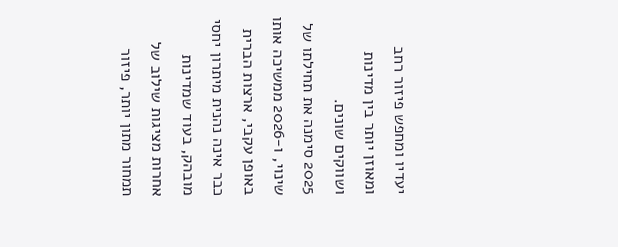יעדיו ומחפש פיזור רחב ומאוזן יותר בין מדינות ושווקים שונים.
2025 סימנה את תחילתו של שינוי, ו-2026 ממשיכה אותו באופן עקבי, ארצות הברית כבר אינה נהנית מיתרון יחסי מובהק, בעוד שמדינות אחרות מציגות שילוב של תמחור מתון יותר, פיזור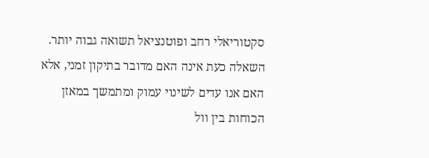סקטוריאלי רחב ופוטנציאל תשואה גבוה יותר. השאלה כעת אינה האם מדובר בתיקון זמני, אלא האם אנו עדים לשינוי עמוק ומתמשך במאזן הכוחות בין וול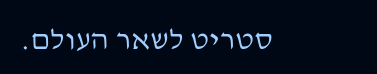סטריט לשאר העולם.